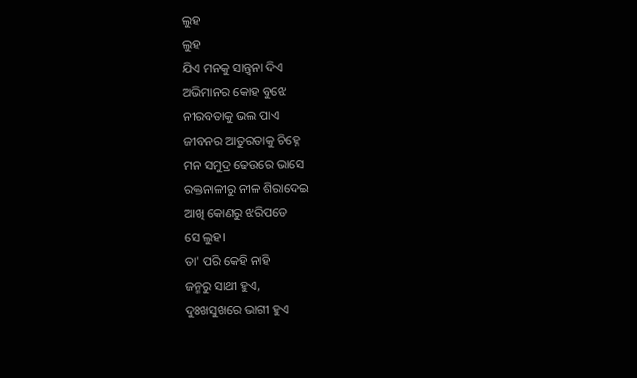ଲୁହ
ଲୁହ
ଯିଏ ମନକୁ ସାନ୍ତ୍ବନା ଦିଏ
ଅଭିମାନର କୋହ ବୁଝେ
ନୀରବତାକୁ ଭଲ ପାଏ
ଜୀବନର ଆତୁରତାକୁ ଚିହ୍ନେ
ମନ ସମୁଦ୍ର ଢେଉରେ ଭାସେ
ରକ୍ତନାଳୀରୁ ନୀଳ ଶିରାଦେଇ
ଆଖି କୋଣରୁ ଝରିପଡେ
ସେ ଲୁହ।
ତା' ପରି କେହି ନାହି
ଜନ୍ମରୁ ସାଥୀ ହୁଏ,
ଦୁଃଖସୁଖରେ ଭାଗୀ ହୁଏ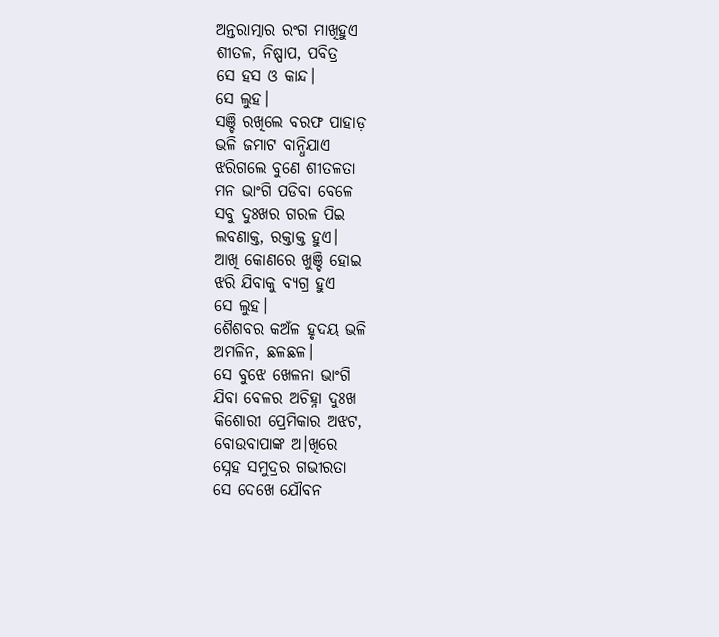ଅନ୍ତରାତ୍ମାର ରଂଗ ମାଖିହୁଏ
ଶୀତଳ, ନିଷ୍ପାପ, ପବିତ୍ର
ସେ ହସ ଓ କାନ୍ଦ।
ସେ ଲୁହ।
ସଞ୍ଚି ରଖିଲେ ବରଫ ପାହାଡ଼
ଭଳି ଜମାଟ ବାନ୍ଧିଯାଏ
ଝରିଗଲେ ବୁଣେ ଶୀତଳତା
ମନ ଭାଂଗି ପଡିବା ବେଳେ
ସବୁ ଦୁଃଖର ଗରଳ ପିଇ
ଲବଣାକ୍ତ, ରକ୍ତାକ୍ତ ହୁଏ।
ଆଖି କୋଣରେ ଖୁଞ୍ଚି ହୋଇ
ଝରି ଯିବାକୁ ବ୍ୟଗ୍ର ହୁଏ
ସେ ଲୁହ।
ଶୈଶବର କଅଁଳ ହୃଦୟ ଭଳି
ଅମଳିନ, ଛଳଛଳ।
ସେ ବୁଝେ ଖେଳନା ଭାଂଗି
ଯିବା ବେଳର ଅଚିହ୍ନା ଦୁଃଖ
କିଶୋରୀ ପ୍ରେମିକାର ଅଝଟ,
ବୋଉବାପାଙ୍କ ଅ।ଖିରେ
ସ୍ନେହ ସମୁଦ୍ରର ଗଭୀରତା
ସେ ଦେଖେ ଯୌବନ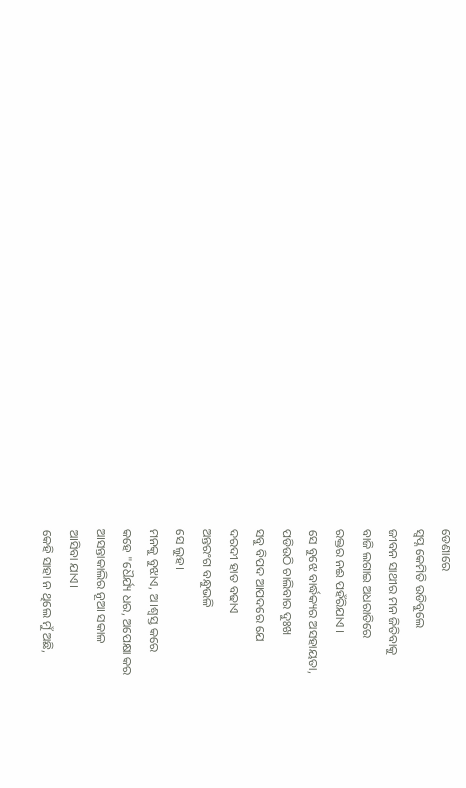ଡେଣାରେ
ସ୍ବପ୍ନ କେମିତି ଉଡିବୁଲେ
ଜୀବନ ସାଥୀର ମନ ଜିତିବାକୁ
ବାଜି ଲଗାଇ ଅଧରାତିରେ
ରକ୍ତର ନଈ ପହଁରିଯାଏ ।
ସେ ବୁଝେ ବାର୍ଦ୍ଧକ୍ୟର ଅସହାୟତା,
ପଡିଉଠି ଚାଲିବାର ଦୁଃଖ
ସବୁ ବିପଦ ଆପଦରେ ଯେ
ଦରଦୀ ହାତ ବଢାଏ
ଅନ୍ତରଂଗ ବନ୍ଧୁଭଳି
ସେ ଲୁହ।
ମନକୁ ବୁଝାଏ, ଅ।ଶ୍ବସ୍ତ କରେ
କହେ "ଧୈର୍ଯ୍ୟ ଧର, ଅପେକ୍ଷା କର
ଆସନ୍ତାକାଲିର ନୂଆ ସକାଳ
ଆସିବା ଯାଏ।
କେହି ସାହା ନ ଥିଲେ ମୁଁ ଅଛି,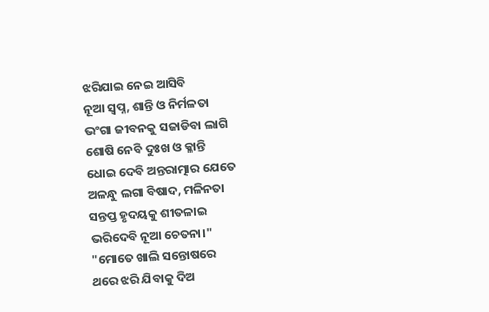ଝରିଯାଇ ନେଇ ଆସିବି
ନୂଆ ସ୍ବପ୍ନ, ଶାନ୍ତି ଓ ନିର୍ମଳତା
ଭଂଗା ଜୀବନକୁ ସଜାଡିବା ଲାଗି
ଶୋଷି ନେବି ଦୁଃଖ ଓ କ୍ଳାନ୍ତି
ଧୋଇ ଦେବି ଅନ୍ତରାତ୍ମାର ଯେତେ
ଅଳନ୍ଧୁ ଲଗା ବିଷାଦ, ମଳିନତା
ସନ୍ତପ୍ତ ହୃଦୟକୁ ଶୀତଳାଇ
ଭରିଦେବି ନୂଆ ଚେତନା।"
"ମୋତେ ଖାଲି ସନ୍ତୋଷରେ
ଥରେ ଝରି ଯିବାକୁ ଦିଅ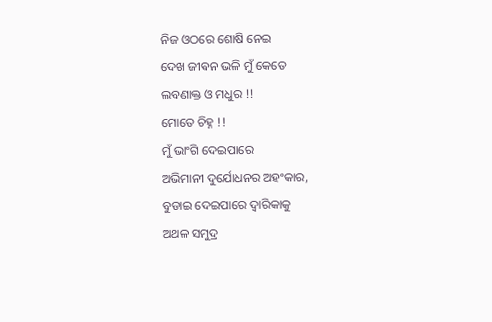ନିଜ ଓଠରେ ଶୋଷି ନେଇ
ଦେଖ ଜୀଵନ ଭଳି ମୁଁ କେତେ
ଲବଣାକ୍ତ ଓ ମଧୁର !!
ମୋତେ ଚିହ୍ନ !!
ମୁଁ ଭାଂଗି ଦେଇପାରେ
ଅଭିମାନୀ ଦୁର୍ଯୋଧନର ଅହଂକାର,
ବୁଡାଇ ଦେଇପାରେ ଦ୍ବାରିକାକୁ
ଅଥଳ ସମୁଦ୍ର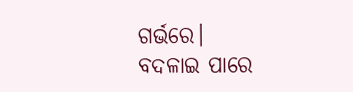ଗର୍ଭରେ।
ବଦଳାଇ ପାରେ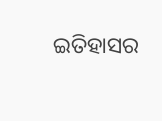ଇତିହାସର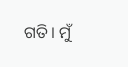ଗତି। ମୁଁ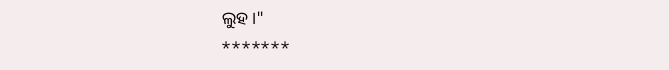ଲୁହ।"
*******